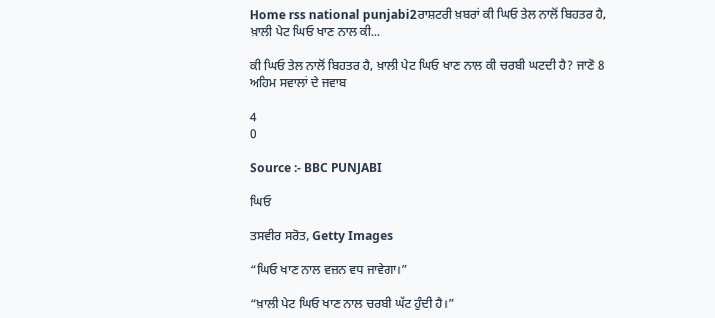Home rss national punjabi2ਰਾਸ਼ਟਰੀ ਖ਼ਬਰਾਂ ਕੀ ਘਿਓ ਤੇਲ ਨਾਲੋਂ ਬਿਹਤਰ ਹੈ, ਖ਼ਾਲੀ ਪੇਟ ਘਿਓ ਖਾਣ ਨਾਲ ਕੀ...

ਕੀ ਘਿਓ ਤੇਲ ਨਾਲੋਂ ਬਿਹਤਰ ਹੈ, ਖ਼ਾਲੀ ਪੇਟ ਘਿਓ ਖਾਣ ਨਾਲ ਕੀ ਚਰਬੀ ਘਟਦੀ ਹੈ? ਜਾਣੋ 8 ਅਹਿਮ ਸਵਾਲਾਂ ਦੇ ਜਵਾਬ

4
0

Source :- BBC PUNJABI

ਘਿਓ

ਤਸਵੀਰ ਸਰੋਤ, Getty Images

“ਘਿਓ ਖਾਣ ਨਾਲ ਵਜ਼ਨ ਵਧ ਜਾਵੇਗਾ।”

“ਖ਼ਾਲੀ ਪੇਟ ਘਿਓ ਖਾਣ ਨਾਲ ਚਰਬੀ ਘੱਟ ਹੁੰਦੀ ਹੈ।”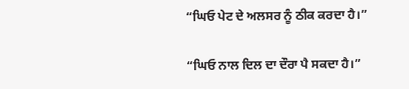“ਘਿਓ ਪੇਟ ਦੇ ਅਲਸਰ ਨੂੰ ਠੀਕ ਕਰਦਾ ਹੈ।”

“ਘਿਓ ਨਾਲ ਦਿਲ ਦਾ ਦੌਰਾ ਪੈ ਸਕਦਾ ਹੈ।”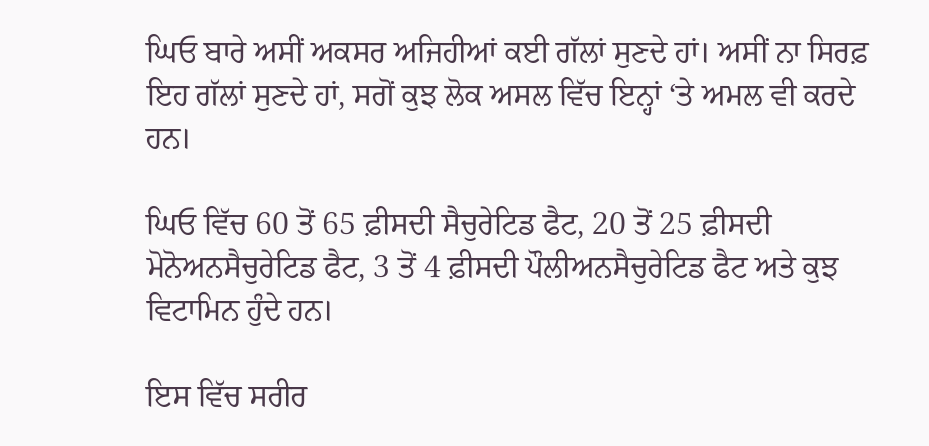ਘਿਓ ਬਾਰੇ ਅਸੀਂ ਅਕਸਰ ਅਜਿਹੀਆਂ ਕਈ ਗੱਲਾਂ ਸੁਣਦੇ ਹਾਂ। ਅਸੀਂ ਨਾ ਸਿਰਫ਼ ਇਹ ਗੱਲਾਂ ਸੁਣਦੇ ਹਾਂ, ਸਗੋਂ ਕੁਝ ਲੋਕ ਅਸਲ ਵਿੱਚ ਇਨ੍ਹਾਂ ‘ਤੇ ਅਮਲ ਵੀ ਕਰਦੇ ਹਨ।

ਘਿਓ ਵਿੱਚ 60 ਤੋਂ 65 ਫ਼ੀਸਦੀ ਸੈਚੁਰੇਟਿਡ ਫੈਟ, 20 ਤੋਂ 25 ਫ਼ੀਸਦੀ ਮੋਨੋਅਨਸੈਚੁਰੇਟਿਡ ਫੈਟ, 3 ਤੋਂ 4 ਫ਼ੀਸਦੀ ਪੌਲੀਅਨਸੈਚੁਰੇਟਿਡ ਫੈਟ ਅਤੇ ਕੁਝ ਵਿਟਾਮਿਨ ਹੁੰਦੇ ਹਨ।

ਇਸ ਵਿੱਚ ਸਰੀਰ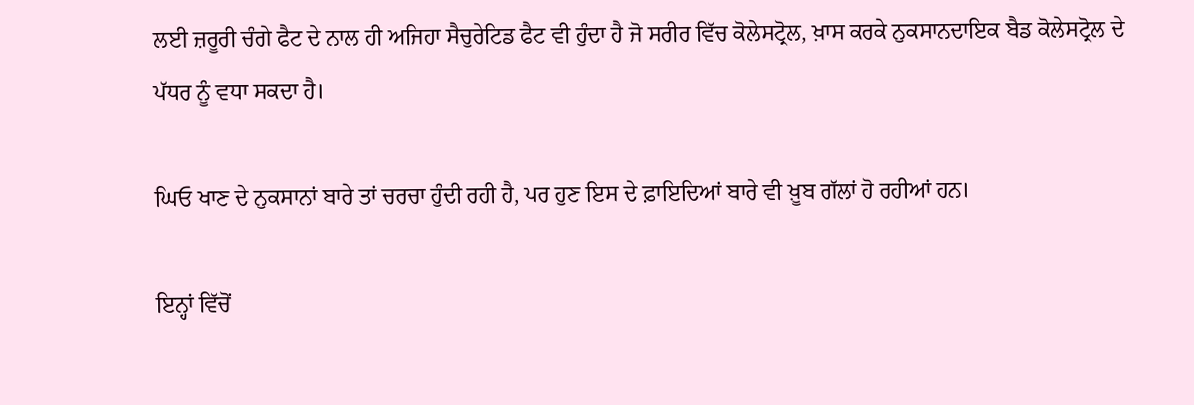ਲਈ ਜ਼ਰੂਰੀ ਚੰਗੇ ਫੈਟ ਦੇ ਨਾਲ ਹੀ ਅਜਿਹਾ ਸੈਚੁਰੇਟਿਡ ਫੈਟ ਵੀ ਹੁੰਦਾ ਹੈ ਜੋ ਸਰੀਰ ਵਿੱਚ ਕੋਲੇਸਟ੍ਰੋਲ, ਖ਼ਾਸ ਕਰਕੇ ਨੁਕਸਾਨਦਾਇਕ ਬੈਡ ਕੋਲੇਸਟ੍ਰੋਲ ਦੇ ਪੱਧਰ ਨੂੰ ਵਧਾ ਸਕਦਾ ਹੈ।

ਘਿਓ ਖਾਣ ਦੇ ਨੁਕਸਾਨਾਂ ਬਾਰੇ ਤਾਂ ਚਰਚਾ ਹੁੰਦੀ ਰਹੀ ਹੈ, ਪਰ ਹੁਣ ਇਸ ਦੇ ਫ਼ਾਇਦਿਆਂ ਬਾਰੇ ਵੀ ਖ਼ੂਬ ਗੱਲਾਂ ਹੋ ਰਹੀਆਂ ਹਨ।

ਇਨ੍ਹਾਂ ਵਿੱਚੋਂ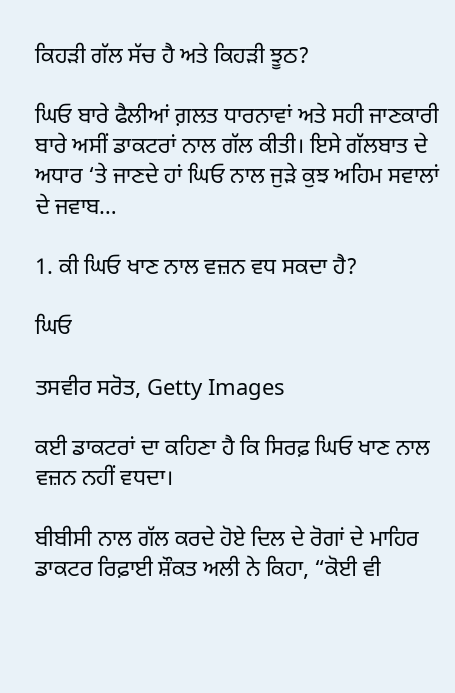ਕਿਹੜੀ ਗੱਲ ਸੱਚ ਹੈ ਅਤੇ ਕਿਹੜੀ ਝੂਠ?

ਘਿਓ ਬਾਰੇ ਫੈਲੀਆਂ ਗ਼ਲਤ ਧਾਰਨਾਵਾਂ ਅਤੇ ਸਹੀ ਜਾਣਕਾਰੀ ਬਾਰੇ ਅਸੀਂ ਡਾਕਟਰਾਂ ਨਾਲ ਗੱਲ ਕੀਤੀ। ਇਸੇ ਗੱਲਬਾਤ ਦੇ ਅਧਾਰ ‘ਤੇ ਜਾਣਦੇ ਹਾਂ ਘਿਓ ਨਾਲ ਜੁੜੇ ਕੁਝ ਅਹਿਮ ਸਵਾਲਾਂ ਦੇ ਜਵਾਬ…

1. ਕੀ ਘਿਓ ਖਾਣ ਨਾਲ ਵਜ਼ਨ ਵਧ ਸਕਦਾ ਹੈ?

ਘਿਓ

ਤਸਵੀਰ ਸਰੋਤ, Getty Images

ਕਈ ਡਾਕਟਰਾਂ ਦਾ ਕਹਿਣਾ ਹੈ ਕਿ ਸਿਰਫ਼ ਘਿਓ ਖਾਣ ਨਾਲ ਵਜ਼ਨ ਨਹੀਂ ਵਧਦਾ।

ਬੀਬੀਸੀ ਨਾਲ ਗੱਲ ਕਰਦੇ ਹੋਏ ਦਿਲ ਦੇ ਰੋਗਾਂ ਦੇ ਮਾਹਿਰ ਡਾਕਟਰ ਰਿਫ਼ਾਈ ਸ਼ੌਕਤ ਅਲੀ ਨੇ ਕਿਹਾ, “ਕੋਈ ਵੀ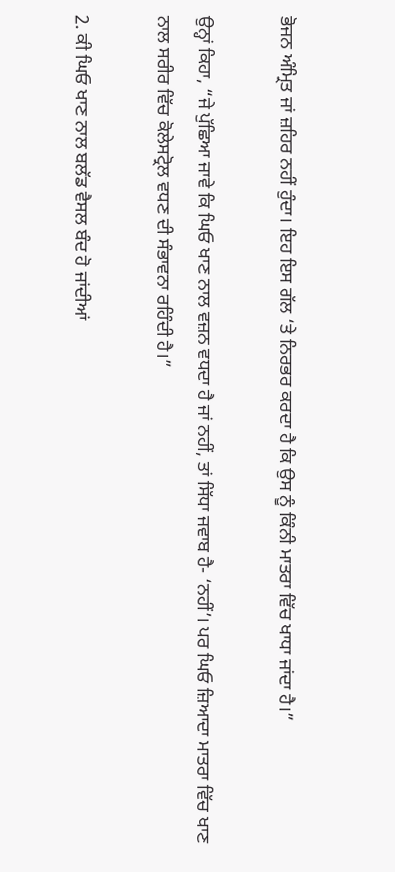ਭੋਜਨ ਅੰਮ੍ਰਿਤ ਜਾਂ ਜ਼ਹਿਰ ਨਹੀਂ ਹੁੰਦਾ। ਇਹ ਇਸ ਗੱਲ ‘ਤੇ ਨਿਰਭਰ ਕਰਦਾ ਹੈ ਕਿ ਉਸ ਨੂੰ ਕਿੰਨੀ ਮਾਤਰਾ ਵਿੱਚ ਖਾਧਾ ਜਾਂਦਾ ਹੈ।”

ਉਨ੍ਹਾਂ ਕਿਹਾ, “ਜੇ ਪੁੱਛਿਆ ਜਾਵੇ ਕਿ ਘਿਓ ਖਾਣ ਨਾਲ ਵਜ਼ਨ ਵਧਦਾ ਹੈ ਜਾਂ ਨਹੀਂ, ਤਾਂ ਸਿੱਧਾ ਜਵਾਬ ਹੈ- ‘ਨਹੀਂ’। ਪਰ ਘਿਓ ਜ਼ਿਆਦਾ ਮਾਤਰਾ ਵਿੱਚ ਖਾਣ ਨਾਲ ਸਰੀਰ ਵਿੱਚ ਕੋਲੇਸਟ੍ਰੋਲ ਵਧਣ ਦੀ ਸੰਭਾਵਨਾ ਰਹਿੰਦੀ ਹੈ।”

2. ਕੀ ਘਿਓ ਖਾਣ ਨਾਲ ਬਲੱਡ ਵੈਸਲ ਬੰਦ ਹੋ ਜਾਂਦੀਆਂ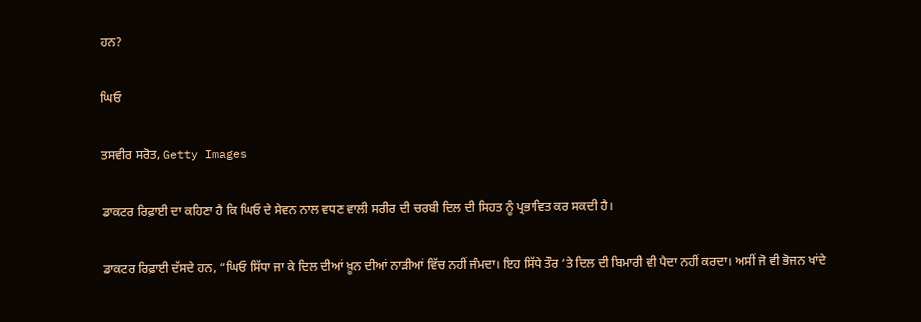ਹਨ?

ਘਿਓ

ਤਸਵੀਰ ਸਰੋਤ, Getty Images

ਡਾਕਟਰ ਰਿਫ਼ਾਈ ਦਾ ਕਹਿਣਾ ਹੈ ਕਿ ਘਿਓ ਦੇ ਸੇਵਨ ਨਾਲ ਵਧਣ ਵਾਲੀ ਸਰੀਰ ਦੀ ਚਰਬੀ ਦਿਲ ਦੀ ਸਿਹਤ ਨੂੰ ਪ੍ਰਭਾਵਿਤ ਕਰ ਸਕਦੀ ਹੈ।

ਡਾਕਟਰ ਰਿਫ਼ਾਈ ਦੱਸਦੇ ਹਨ, “ਘਿਓ ਸਿੱਧਾ ਜਾ ਕੇ ਦਿਲ ਦੀਆਂ ਖ਼ੂਨ ਦੀਆਂ ਨਾੜੀਆਂ ਵਿੱਚ ਨਹੀਂ ਜੰਮਦਾ। ਇਹ ਸਿੱਧੇ ਤੌਰ ‘ਤੇ ਦਿਲ ਦੀ ਬਿਮਾਰੀ ਵੀ ਪੈਦਾ ਨਹੀਂ ਕਰਦਾ। ਅਸੀਂ ਜੋ ਵੀ ਭੋਜਨ ਖਾਂਦੇ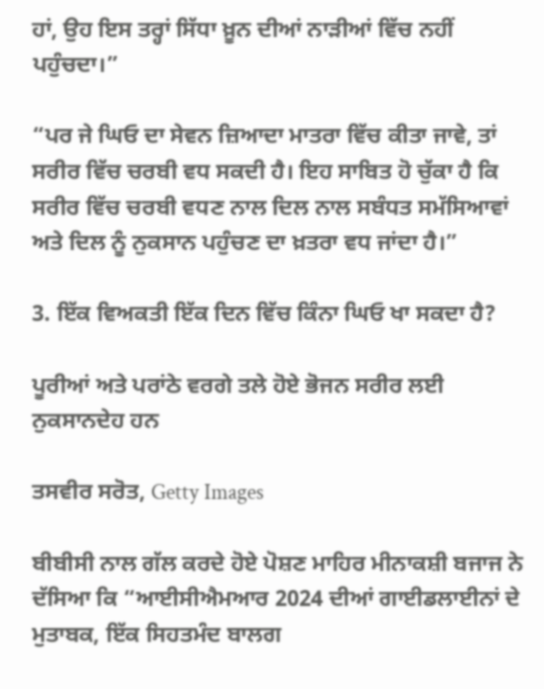ਹਾਂ, ਉਹ ਇਸ ਤਰ੍ਹਾਂ ਸਿੱਧਾ ਖ਼ੂਨ ਦੀਆਂ ਨਾੜੀਆਂ ਵਿੱਚ ਨਹੀਂ ਪਹੁੰਚਦਾ।”

“ਪਰ ਜੇ ਘਿਓ ਦਾ ਸੇਵਨ ਜ਼ਿਆਦਾ ਮਾਤਰਾ ਵਿੱਚ ਕੀਤਾ ਜਾਵੇ, ਤਾਂ ਸਰੀਰ ਵਿੱਚ ਚਰਬੀ ਵਧ ਸਕਦੀ ਹੈ। ਇਹ ਸਾਬਿਤ ਹੋ ਚੁੱਕਾ ਹੈ ਕਿ ਸਰੀਰ ਵਿੱਚ ਚਰਬੀ ਵਧਣ ਨਾਲ ਦਿਲ ਨਾਲ ਸਬੰਧਤ ਸਮੱਸਿਆਵਾਂ ਅਤੇ ਦਿਲ ਨੂੰ ਨੁਕਸਾਨ ਪਹੁੰਚਣ ਦਾ ਖ਼ਤਰਾ ਵਧ ਜਾਂਦਾ ਹੈ।”

3. ਇੱਕ ਵਿਅਕਤੀ ਇੱਕ ਦਿਨ ਵਿੱਚ ਕਿੰਨਾ ਘਿਓ ਖਾ ਸਕਦਾ ਹੈ?

ਪੂਰੀਆਂ ਅਤੇ ਪਰਾਂਠੇ ਵਰਗੇ ਤਲੇ ਹੋਏ ਭੋਜਨ ਸਰੀਰ ਲਈ ਨੁਕਸਾਨਦੇਹ ਹਨ

ਤਸਵੀਰ ਸਰੋਤ, Getty Images

ਬੀਬੀਸੀ ਨਾਲ ਗੱਲ ਕਰਦੇ ਹੋਏ ਪੋਸ਼ਣ ਮਾਹਿਰ ਮੀਨਾਕਸ਼ੀ ਬਜਾਜ ਨੇ ਦੱਸਿਆ ਕਿ “ਆਈਸੀਐਮਆਰ 2024 ਦੀਆਂ ਗਾਈਡਲਾਈਨਾਂ ਦੇ ਮੁਤਾਬਕ, ਇੱਕ ਸਿਹਤਮੰਦ ਬਾਲਗ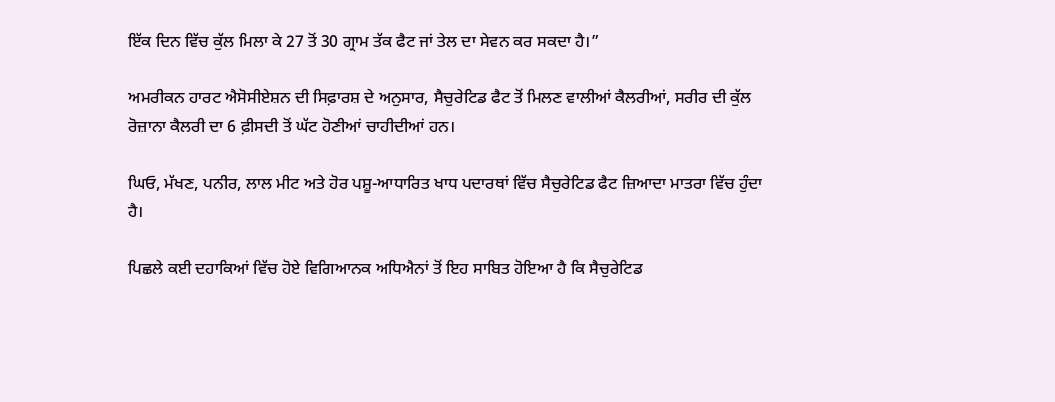ਇੱਕ ਦਿਨ ਵਿੱਚ ਕੁੱਲ ਮਿਲਾ ਕੇ 27 ਤੋਂ 30 ਗ੍ਰਾਮ ਤੱਕ ਫੈਟ ਜਾਂ ਤੇਲ ਦਾ ਸੇਵਨ ਕਰ ਸਕਦਾ ਹੈ।”

ਅਮਰੀਕਨ ਹਾਰਟ ਐਸੋਸੀਏਸ਼ਨ ਦੀ ਸਿਫ਼ਾਰਸ਼ ਦੇ ਅਨੁਸਾਰ, ਸੈਚੁਰੇਟਿਡ ਫੈਟ ਤੋਂ ਮਿਲਣ ਵਾਲੀਆਂ ਕੈਲਰੀਆਂ, ਸਰੀਰ ਦੀ ਕੁੱਲ ਰੋਜ਼ਾਨਾ ਕੈਲਰੀ ਦਾ 6 ਫ਼ੀਸਦੀ ਤੋਂ ਘੱਟ ਹੋਣੀਆਂ ਚਾਹੀਦੀਆਂ ਹਨ।

ਘਿਓ, ਮੱਖਣ, ਪਨੀਰ, ਲਾਲ ਮੀਟ ਅਤੇ ਹੋਰ ਪਸ਼ੂ-ਆਧਾਰਿਤ ਖਾਧ ਪਦਾਰਥਾਂ ਵਿੱਚ ਸੈਚੁਰੇਟਿਡ ਫੈਟ ਜ਼ਿਆਦਾ ਮਾਤਰਾ ਵਿੱਚ ਹੁੰਦਾ ਹੈ।

ਪਿਛਲੇ ਕਈ ਦਹਾਕਿਆਂ ਵਿੱਚ ਹੋਏ ਵਿਗਿਆਨਕ ਅਧਿਐਨਾਂ ਤੋਂ ਇਹ ਸਾਬਿਤ ਹੋਇਆ ਹੈ ਕਿ ਸੈਚੁਰੇਟਿਡ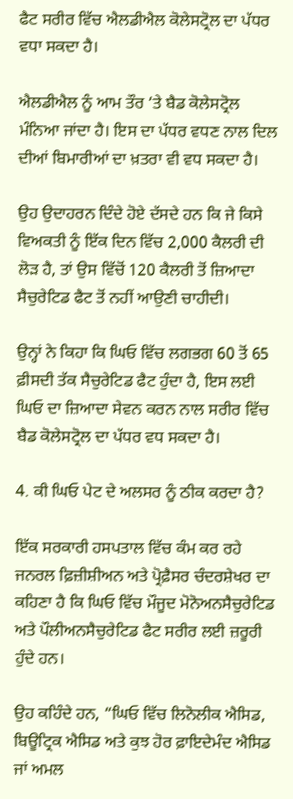ਫੈਟ ਸਰੀਰ ਵਿੱਚ ਐਲਡੀਐਲ ਕੋਲੇਸਟ੍ਰੋਲ ਦਾ ਪੱਧਰ ਵਧਾ ਸਕਦਾ ਹੈ।

ਐਲਡੀਐਲ ਨੂੰ ਆਮ ਤੌਰ ‘ਤੇ ਬੈਡ ਕੋਲੇਸਟ੍ਰੋਲ ਮੰਨਿਆ ਜਾਂਦਾ ਹੈ। ਇਸ ਦਾ ਪੱਧਰ ਵਧਣ ਨਾਲ ਦਿਲ ਦੀਆਂ ਬਿਮਾਰੀਆਂ ਦਾ ਖ਼ਤਰਾ ਵੀ ਵਧ ਸਕਦਾ ਹੈ।

ਉਹ ਉਦਾਹਰਨ ਦਿੰਦੇ ਹੋਏ ਦੱਸਦੇ ਹਨ ਕਿ ਜੇ ਕਿਸੇ ਵਿਅਕਤੀ ਨੂੰ ਇੱਕ ਦਿਨ ਵਿੱਚ 2,000 ਕੈਲਰੀ ਦੀ ਲੋੜ ਹੈ, ਤਾਂ ਉਸ ਵਿੱਚੋਂ 120 ਕੈਲਰੀ ਤੋਂ ਜ਼ਿਆਦਾ ਸੈਚੁਰੇਟਿਡ ਫੈਟ ਤੋਂ ਨਹੀਂ ਆਉਣੀ ਚਾਹੀਦੀ।

ਉਨ੍ਹਾਂ ਨੇ ਕਿਹਾ ਕਿ ਘਿਓ ਵਿੱਚ ਲਗਭਗ 60 ਤੋਂ 65 ਫ਼ੀਸਦੀ ਤੱਕ ਸੈਚੁਰੇਟਿਡ ਫੈਟ ਹੁੰਦਾ ਹੈ, ਇਸ ਲਈ ਘਿਓ ਦਾ ਜ਼ਿਆਦਾ ਸੇਵਨ ਕਰਨ ਨਾਲ ਸਰੀਰ ਵਿੱਚ ਬੈਡ ਕੋਲੇਸਟ੍ਰੋਲ ਦਾ ਪੱਧਰ ਵਧ ਸਕਦਾ ਹੈ।

4. ਕੀ ਘਿਓ ਪੇਟ ਦੇ ਅਲਸਰ ਨੂੰ ਠੀਕ ਕਰਦਾ ਹੈ?

ਇੱਕ ਸਰਕਾਰੀ ਹਸਪਤਾਲ ਵਿੱਚ ਕੰਮ ਕਰ ਰਹੇ ਜਨਰਲ ਫ਼ਿਜ਼ੀਸ਼ੀਅਨ ਅਤੇ ਪ੍ਰੋਫ਼ੈਸਰ ਚੰਦਰਸ਼ੇਖਰ ਦਾ ਕਹਿਣਾ ਹੈ ਕਿ ਘਿਓ ਵਿੱਚ ਮੌਜੂਦ ਮੋਨੋਅਨਸੈਚੁਰੇਟਿਡ ਅਤੇ ਪੌਲੀਅਨਸੈਚੁਰੇਟਿਡ ਫੈਟ ਸਰੀਰ ਲਈ ਜ਼ਰੂਰੀ ਹੁੰਦੇ ਹਨ।

ਉਹ ਕਹਿੰਦੇ ਹਨ, “ਘਿਓ ਵਿੱਚ ਲਿਨੋਲੀਕ ਐਸਿਡ, ਬਿਊਟ੍ਰਿਕ ਐਸਿਡ ਅਤੇ ਕੁਝ ਹੋਰ ਫ਼ਾਇਦੇਮੰਦ ਐਸਿਡ ਜਾਂ ਅਮਲ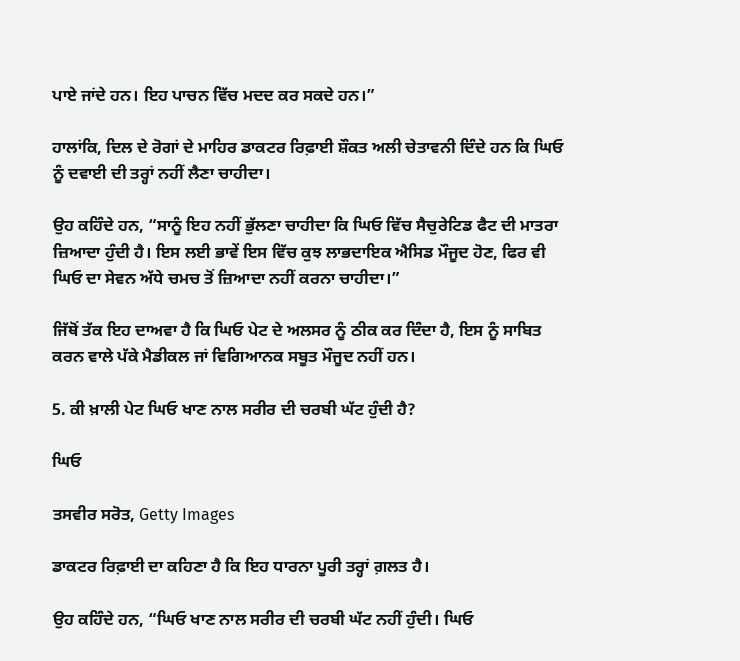ਪਾਏ ਜਾਂਦੇ ਹਨ। ਇਹ ਪਾਚਨ ਵਿੱਚ ਮਦਦ ਕਰ ਸਕਦੇ ਹਨ।”

ਹਾਲਾਂਕਿ, ਦਿਲ ਦੇ ਰੋਗਾਂ ਦੇ ਮਾਹਿਰ ਡਾਕਟਰ ਰਿਫ਼ਾਈ ਸ਼ੌਕਤ ਅਲੀ ਚੇਤਾਵਨੀ ਦਿੰਦੇ ਹਨ ਕਿ ਘਿਓ ਨੂੰ ਦਵਾਈ ਦੀ ਤਰ੍ਹਾਂ ਨਹੀਂ ਲੈਣਾ ਚਾਹੀਦਾ।

ਉਹ ਕਹਿੰਦੇ ਹਨ, “ਸਾਨੂੰ ਇਹ ਨਹੀਂ ਭੁੱਲਣਾ ਚਾਹੀਦਾ ਕਿ ਘਿਓ ਵਿੱਚ ਸੈਚੁਰੇਟਿਡ ਫੈਟ ਦੀ ਮਾਤਰਾ ਜ਼ਿਆਦਾ ਹੁੰਦੀ ਹੈ। ਇਸ ਲਈ ਭਾਵੇਂ ਇਸ ਵਿੱਚ ਕੁਝ ਲਾਭਦਾਇਕ ਐਸਿਡ ਮੌਜੂਦ ਹੋਣ, ਫਿਰ ਵੀ ਘਿਓ ਦਾ ਸੇਵਨ ਅੱਧੇ ਚਮਚ ਤੋਂ ਜ਼ਿਆਦਾ ਨਹੀਂ ਕਰਨਾ ਚਾਹੀਦਾ।”

ਜਿੱਥੋਂ ਤੱਕ ਇਹ ਦਾਅਵਾ ਹੈ ਕਿ ਘਿਓ ਪੇਟ ਦੇ ਅਲਸਰ ਨੂੰ ਠੀਕ ਕਰ ਦਿੰਦਾ ਹੈ, ਇਸ ਨੂੰ ਸਾਬਿਤ ਕਰਨ ਵਾਲੇ ਪੱਕੇ ਮੈਡੀਕਲ ਜਾਂ ਵਿਗਿਆਨਕ ਸਬੂਤ ਮੌਜੂਦ ਨਹੀਂ ਹਨ।

5. ਕੀ ਖ਼ਾਲੀ ਪੇਟ ਘਿਓ ਖਾਣ ਨਾਲ ਸਰੀਰ ਦੀ ਚਰਬੀ ਘੱਟ ਹੁੰਦੀ ਹੈ?

ਘਿਓ

ਤਸਵੀਰ ਸਰੋਤ, Getty Images

ਡਾਕਟਰ ਰਿਫ਼ਾਈ ਦਾ ਕਹਿਣਾ ਹੈ ਕਿ ਇਹ ਧਾਰਨਾ ਪੂਰੀ ਤਰ੍ਹਾਂ ਗ਼ਲਤ ਹੈ।

ਉਹ ਕਹਿੰਦੇ ਹਨ, “ਘਿਓ ਖਾਣ ਨਾਲ ਸਰੀਰ ਦੀ ਚਰਬੀ ਘੱਟ ਨਹੀਂ ਹੁੰਦੀ। ਘਿਓ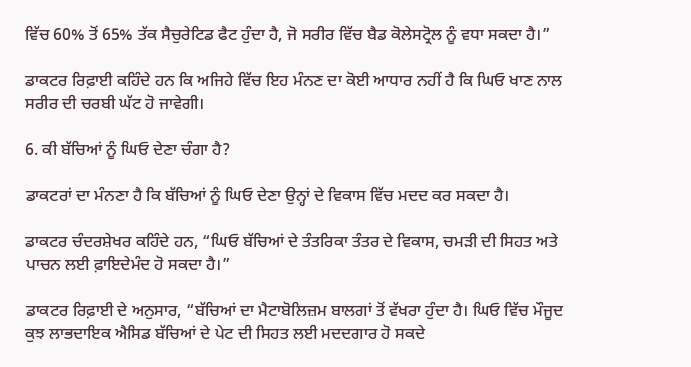ਵਿੱਚ 60% ਤੋਂ 65% ਤੱਕ ਸੈਚੁਰੇਟਿਡ ਫੈਟ ਹੁੰਦਾ ਹੈ, ਜੋ ਸਰੀਰ ਵਿੱਚ ਬੈਡ ਕੋਲੇਸਟ੍ਰੋਲ ਨੂੰ ਵਧਾ ਸਕਦਾ ਹੈ।”

ਡਾਕਟਰ ਰਿਫ਼ਾਈ ਕਹਿੰਦੇ ਹਨ ਕਿ ਅਜਿਹੇ ਵਿੱਚ ਇਹ ਮੰਨਣ ਦਾ ਕੋਈ ਆਧਾਰ ਨਹੀਂ ਹੈ ਕਿ ਘਿਓ ਖਾਣ ਨਾਲ ਸਰੀਰ ਦੀ ਚਰਬੀ ਘੱਟ ਹੋ ਜਾਵੇਗੀ।

6. ਕੀ ਬੱਚਿਆਂ ਨੂੰ ਘਿਓ ਦੇਣਾ ਚੰਗਾ ਹੈ?

ਡਾਕਟਰਾਂ ਦਾ ਮੰਨਣਾ ਹੈ ਕਿ ਬੱਚਿਆਂ ਨੂੰ ਘਿਓ ਦੇਣਾ ਉਨ੍ਹਾਂ ਦੇ ਵਿਕਾਸ ਵਿੱਚ ਮਦਦ ਕਰ ਸਕਦਾ ਹੈ।

ਡਾਕਟਰ ਚੰਦਰਸ਼ੇਖਰ ਕਹਿੰਦੇ ਹਨ, “ਘਿਓ ਬੱਚਿਆਂ ਦੇ ਤੰਤਰਿਕਾ ਤੰਤਰ ਦੇ ਵਿਕਾਸ, ਚਮੜੀ ਦੀ ਸਿਹਤ ਅਤੇ ਪਾਚਨ ਲਈ ਫ਼ਾਇਦੇਮੰਦ ਹੋ ਸਕਦਾ ਹੈ।”

ਡਾਕਟਰ ਰਿਫ਼ਾਈ ਦੇ ਅਨੁਸਾਰ, “ਬੱਚਿਆਂ ਦਾ ਮੈਟਾਬੋਲਿਜ਼ਮ ਬਾਲਗਾਂ ਤੋਂ ਵੱਖਰਾ ਹੁੰਦਾ ਹੈ। ਘਿਓ ਵਿੱਚ ਮੌਜੂਦ ਕੁਝ ਲਾਭਦਾਇਕ ਐਸਿਡ ਬੱਚਿਆਂ ਦੇ ਪੇਟ ਦੀ ਸਿਹਤ ਲਈ ਮਦਦਗਾਰ ਹੋ ਸਕਦੇ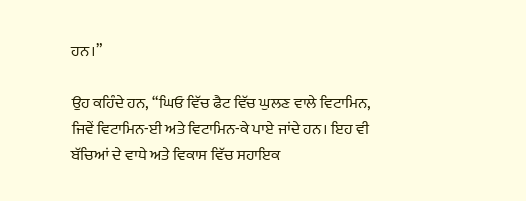ਹਨ।”

ਉਹ ਕਹਿੰਦੇ ਹਨ, “ਘਿਓ ਵਿੱਚ ਫੈਟ ਵਿੱਚ ਘੁਲਣ ਵਾਲੇ ਵਿਟਾਮਿਨ, ਜਿਵੇਂ ਵਿਟਾਮਿਨ-ਈ ਅਤੇ ਵਿਟਾਮਿਨ-ਕੇ ਪਾਏ ਜਾਂਦੇ ਹਨ। ਇਹ ਵੀ ਬੱਚਿਆਂ ਦੇ ਵਾਧੇ ਅਤੇ ਵਿਕਾਸ ਵਿੱਚ ਸਹਾਇਕ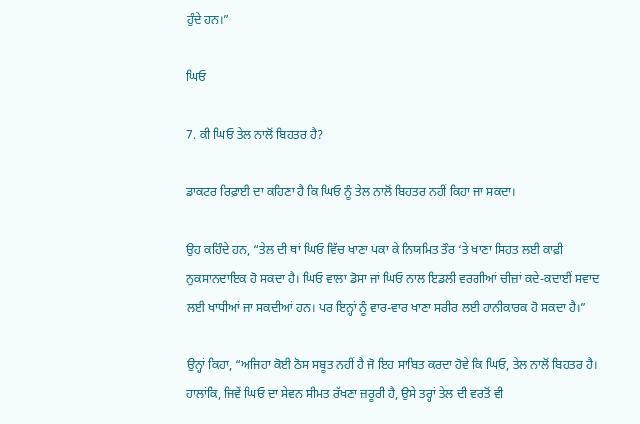ਹੁੰਦੇ ਹਨ।”

ਘਿਓ

7. ਕੀ ਘਿਓ ਤੇਲ ਨਾਲੋਂ ਬਿਹਤਰ ਹੈ?

ਡਾਕਟਰ ਰਿਫ਼ਾਈ ਦਾ ਕਹਿਣਾ ਹੈ ਕਿ ਘਿਓ ਨੂੰ ਤੇਲ ਨਾਲੋਂ ਬਿਹਤਰ ਨਹੀਂ ਕਿਹਾ ਜਾ ਸਕਦਾ।

ਉਹ ਕਹਿੰਦੇ ਹਨ, “ਤੇਲ ਦੀ ਥਾਂ ਘਿਓ ਵਿੱਚ ਖਾਣਾ ਪਕਾ ਕੇ ਨਿਯਮਿਤ ਤੌਰ ‘ਤੇ ਖਾਣਾ ਸਿਹਤ ਲਈ ਕਾਫ਼ੀ ਨੁਕਸਾਨਦਾਇਕ ਹੋ ਸਕਦਾ ਹੈ। ਘਿਓ ਵਾਲਾ ਡੋਸਾ ਜਾਂ ਘਿਓ ਨਾਲ ਇਡਲੀ ਵਰਗੀਆਂ ਚੀਜ਼ਾਂ ਕਦੇ-ਕਦਾਈਂ ਸਵਾਦ ਲਈ ਖਾਧੀਆਂ ਜਾ ਸਕਦੀਆਂ ਹਨ। ਪਰ ਇਨ੍ਹਾਂ ਨੂੰ ਵਾਰ-ਵਾਰ ਖਾਣਾ ਸਰੀਰ ਲਈ ਹਾਨੀਕਾਰਕ ਹੋ ਸਕਦਾ ਹੈ।”

ਉਨ੍ਹਾਂ ਕਿਹਾ, “ਅਜਿਹਾ ਕੋਈ ਠੋਸ ਸਬੂਤ ਨਹੀਂ ਹੈ ਜੋ ਇਹ ਸਾਬਿਤ ਕਰਦਾ ਹੋਵੇ ਕਿ ਘਿਓ, ਤੇਲ ਨਾਲੋਂ ਬਿਹਤਰ ਹੈ। ਹਾਲਾਂਕਿ, ਜਿਵੇਂ ਘਿਓ ਦਾ ਸੇਵਨ ਸੀਮਤ ਰੱਖਣਾ ਜ਼ਰੂਰੀ ਹੈ, ਉਸੇ ਤਰ੍ਹਾਂ ਤੇਲ ਦੀ ਵਰਤੋਂ ਵੀ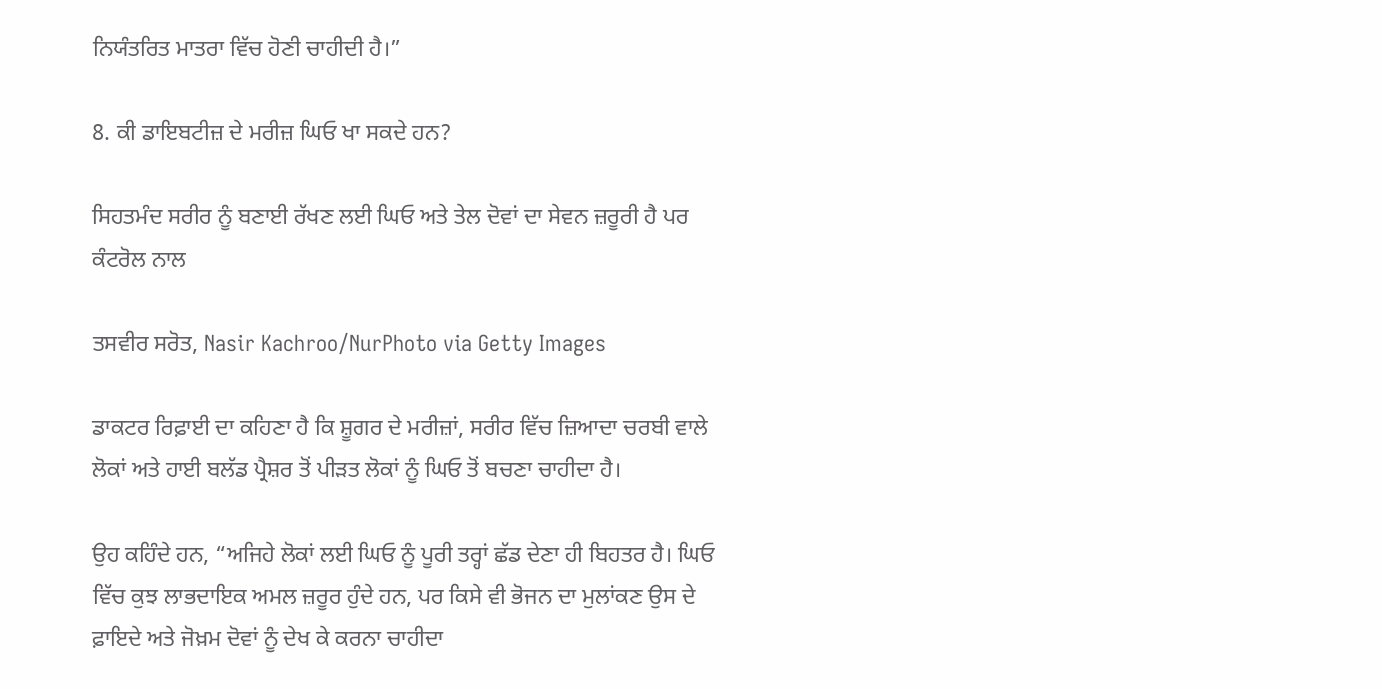ਨਿਯੰਤਰਿਤ ਮਾਤਰਾ ਵਿੱਚ ਹੋਣੀ ਚਾਹੀਦੀ ਹੈ।”

8. ਕੀ ਡਾਇਬਟੀਜ਼ ਦੇ ਮਰੀਜ਼ ਘਿਓ ਖਾ ਸਕਦੇ ਹਨ?

ਸਿਹਤਮੰਦ ਸਰੀਰ ਨੂੰ ਬਣਾਈ ਰੱਖਣ ਲਈ ਘਿਓ ਅਤੇ ਤੇਲ ਦੋਵਾਂ ਦਾ ਸੇਵਨ ਜ਼ਰੂਰੀ ਹੈ ਪਰ ਕੰਟਰੋਲ ਨਾਲ

ਤਸਵੀਰ ਸਰੋਤ, Nasir Kachroo/NurPhoto via Getty Images

ਡਾਕਟਰ ਰਿਫ਼ਾਈ ਦਾ ਕਹਿਣਾ ਹੈ ਕਿ ਸ਼ੂਗਰ ਦੇ ਮਰੀਜ਼ਾਂ, ਸਰੀਰ ਵਿੱਚ ਜ਼ਿਆਦਾ ਚਰਬੀ ਵਾਲੇ ਲੋਕਾਂ ਅਤੇ ਹਾਈ ਬਲੱਡ ਪ੍ਰੈਸ਼ਰ ਤੋਂ ਪੀੜਤ ਲੋਕਾਂ ਨੂੰ ਘਿਓ ਤੋਂ ਬਚਣਾ ਚਾਹੀਦਾ ਹੈ।

ਉਹ ਕਹਿੰਦੇ ਹਨ, “ਅਜਿਹੇ ਲੋਕਾਂ ਲਈ ਘਿਓ ਨੂੰ ਪੂਰੀ ਤਰ੍ਹਾਂ ਛੱਡ ਦੇਣਾ ਹੀ ਬਿਹਤਰ ਹੈ। ਘਿਓ ਵਿੱਚ ਕੁਝ ਲਾਭਦਾਇਕ ਅਮਲ ਜ਼ਰੂਰ ਹੁੰਦੇ ਹਨ, ਪਰ ਕਿਸੇ ਵੀ ਭੋਜਨ ਦਾ ਮੁਲਾਂਕਣ ਉਸ ਦੇ ਫ਼ਾਇਦੇ ਅਤੇ ਜੋਖ਼ਮ ਦੋਵਾਂ ਨੂੰ ਦੇਖ ਕੇ ਕਰਨਾ ਚਾਹੀਦਾ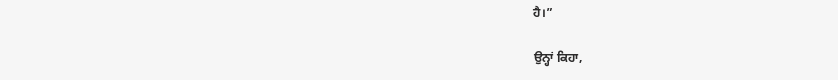ਹੈ।”

ਉਨ੍ਹਾਂ ਕਿਹਾ,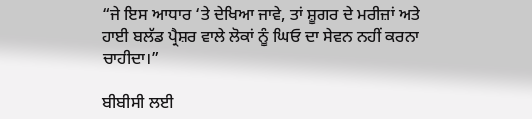“ਜੇ ਇਸ ਆਧਾਰ ‘ਤੇ ਦੇਖਿਆ ਜਾਵੇ, ਤਾਂ ਸ਼ੂਗਰ ਦੇ ਮਰੀਜ਼ਾਂ ਅਤੇ ਹਾਈ ਬਲੱਡ ਪ੍ਰੈਸ਼ਰ ਵਾਲੇ ਲੋਕਾਂ ਨੂੰ ਘਿਓ ਦਾ ਸੇਵਨ ਨਹੀਂ ਕਰਨਾ ਚਾਹੀਦਾ।”

ਬੀਬੀਸੀ ਲਈ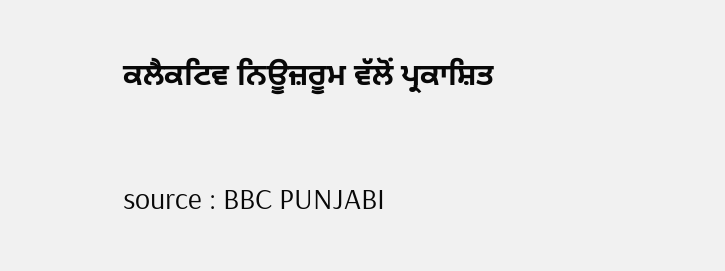ਕਲੈਕਟਿਵ ਨਿਊਜ਼ਰੂਮ ਵੱਲੋਂ ਪ੍ਰਕਾਸ਼ਿਤ

source : BBC PUNJABI